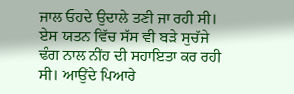ਜਾਲ ਓਹਦੇ ਉਦਾਲੇ ਤਣੀ ਜਾ ਰਹੀ ਸੀ। ਏਸ ਯਤਨ ਵਿੱਚ ਸੱਸ ਵੀ ਬੜੇ ਸੁਚੱਜੇ ਢੰਗ ਨਾਲ ਨੀਂਹ ਦੀ ਸਹਾਇਤਾ ਕਰ ਰਹੀ ਸੀ। ਆਉਂਦੇ ਪਿਆਰੇ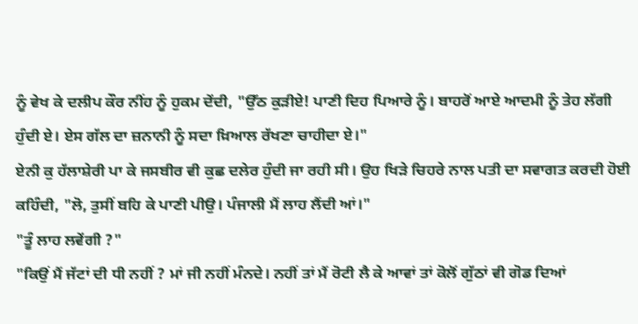ਨੂੰ ਵੇਖ ਕੇ ਦਲੀਪ ਕੌਰ ਨੀਂਹ ਨੂੰ ਹੁਕਮ ਦੇਂਦੀ, "ਉੱਠ ਕੁੜੀਏ! ਪਾਣੀ ਦਿਹ ਪਿਆਰੇ ਨੂੰ। ਬਾਹਰੋਂ ਆਏ ਆਦਮੀ ਨੂੰ ਤੇਹ ਲੱਗੀ ਹੁੰਦੀ ਏ। ਏਸ ਗੱਲ ਦਾ ਜ਼ਨਾਨੀ ਨੂੰ ਸਦਾ ਖ਼ਿਆਲ ਰੱਖਣਾ ਚਾਹੀਦਾ ਏ।"
ਏਨੀ ਕੁ ਹੱਲਾਸ਼ੇਰੀ ਪਾ ਕੇ ਜਸਬੀਰ ਵੀ ਕੁਛ ਦਲੇਰ ਹੁੰਦੀ ਜਾ ਰਹੀ ਸੀ। ਉਹ ਖਿੜੇ ਚਿਹਰੇ ਨਾਲ ਪਤੀ ਦਾ ਸਵਾਗਤ ਕਰਦੀ ਹੋਈ ਕਹਿੰਦੀ, "ਲੋ, ਤੁਸੀਂ ਬਹਿ ਕੇ ਪਾਣੀ ਪੀਉ। ਪੰਜਾਲੀ ਮੈਂ ਲਾਹ ਲੈਂਦੀ ਆਂ।"
"ਤੂੰ ਲਾਹ ਲਵੇਂਗੀ ?"
"ਕਿਉਂ ਮੈਂ ਜੱਟਾਂ ਦੀ ਧੀ ਨਹੀਂ ? ਮਾਂ ਜੀ ਨਹੀਂ ਮੰਨਦੇ। ਨਹੀਂ ਤਾਂ ਮੈਂ ਰੋਟੀ ਲੈ ਕੇ ਆਵਾਂ ਤਾਂ ਕੋਲੋਂ ਗੁੱਠਾਂ ਵੀ ਗੋਡ ਦਿਆਂ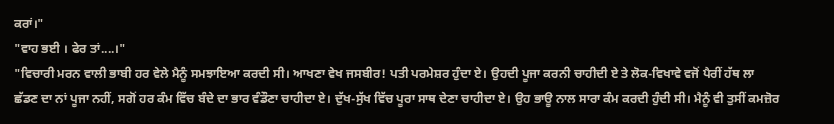ਕਰਾਂ।"
"ਵਾਹ ਭਈ । ਫੇਰ ਤਾਂ....।"
"ਵਿਚਾਰੀ ਮਰਨ ਵਾਲੀ ਭਾਬੀ ਹਰ ਵੇਲੇ ਮੈਨੂੰ ਸਮਝਾਇਆ ਕਰਦੀ ਸੀ। ਆਖਣਾ ਵੇਖ ਜਸਬੀਰ! ਪਤੀ ਪਰਮੇਸ਼ਰ ਹੁੰਦਾ ਏ। ਉਹਦੀ ਪੂਜਾ ਕਰਨੀ ਚਾਹੀਦੀ ਏ ਤੇ ਲੋਕ-ਵਿਖਾਵੇ ਵਜੋਂ ਪੈਰੀਂ ਹੱਥ ਲਾ ਛੱਡਣ ਦਾ ਨਾਂ ਪੂਜਾ ਨਹੀਂ, ਸਗੋਂ ਹਰ ਕੰਮ ਵਿੱਚ ਬੰਦੇ ਦਾ ਭਾਰ ਵੰਡੌਣਾ ਚਾਹੀਦਾ ਏ। ਦੁੱਖ-ਸੁੱਖ ਵਿੱਚ ਪੂਰਾ ਸਾਥ ਦੇਣਾ ਚਾਹੀਦਾ ਏ। ਉਹ ਭਾਊ ਨਾਲ ਸਾਰਾ ਕੰਮ ਕਰਦੀ ਹੁੰਦੀ ਸੀ। ਮੈਨੂੰ ਵੀ ਤੁਸੀਂ ਕਮਜ਼ੋਰ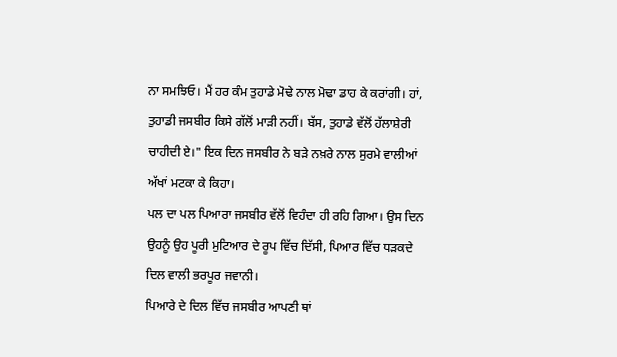ਨਾ ਸਮਝਿਓ। ਮੈਂ ਹਰ ਕੰਮ ਤੁਹਾਡੇ ਮੋਢੇ ਨਾਲ ਮੋਢਾ ਡਾਹ ਕੇ ਕਰਾਂਗੀ। ਹਾਂ, ਤੁਹਾਡੀ ਜਸਬੀਰ ਕਿਸੇ ਗੱਲੋਂ ਮਾੜੀ ਨਹੀਂ। ਬੱਸ, ਤੁਹਾਡੇ ਵੱਲੋਂ ਹੱਲਾਸ਼ੇਰੀ ਚਾਹੀਦੀ ਏ।" ਇਕ ਦਿਨ ਜਸਬੀਰ ਨੇ ਬੜੇ ਨਖ਼ਰੇ ਨਾਲ ਸੁਰਮੇ ਵਾਲੀਆਂ ਅੱਖਾਂ ਮਟਕਾ ਕੇ ਕਿਹਾ।
ਪਲ ਦਾ ਪਲ ਪਿਆਰਾ ਜਸਬੀਰ ਵੱਲੋਂ ਵਿਹੰਦਾ ਹੀ ਰਹਿ ਗਿਆ। ਉਸ ਦਿਨ ਉਹਨੂੰ ਉਹ ਪੂਰੀ ਮੁਟਿਆਰ ਦੇ ਰੂਪ ਵਿੱਚ ਦਿੱਸੀ, ਪਿਆਰ ਵਿੱਚ ਧੜਕਦੇ ਦਿਲ ਵਾਲੀ ਭਰਪੂਰ ਜਵਾਨੀ।
ਪਿਆਰੇ ਦੇ ਦਿਲ ਵਿੱਚ ਜਸਬੀਰ ਆਪਣੀ ਥਾਂ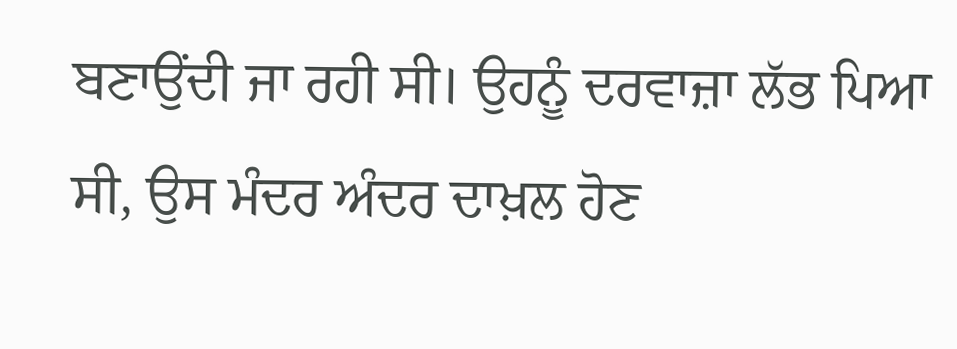ਬਣਾਉਂਦੀ ਜਾ ਰਹੀ ਸੀ। ਉਹਨੂੰ ਦਰਵਾਜ਼ਾ ਲੱਭ ਪਿਆ ਸੀ, ਉਸ ਮੰਦਰ ਅੰਦਰ ਦਾਖ਼ਲ ਹੋਣ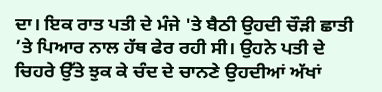ਦਾ। ਇਕ ਰਾਤ ਪਤੀ ਦੇ ਮੰਜੇ 'ਤੇ ਬੈਠੀ ਉਹਦੀ ਚੌੜੀ ਛਾਤੀ ’ਤੇ ਪਿਆਰ ਨਾਲ ਹੱਥ ਫੇਰ ਰਹੀ ਸੀ। ਉਹਨੇ ਪਤੀ ਦੇ ਚਿਹਰੇ ਉੱਤੇ ਝੁਕ ਕੇ ਚੰਦ ਦੇ ਚਾਨਣੇ ਉਹਦੀਆਂ ਅੱਖਾਂ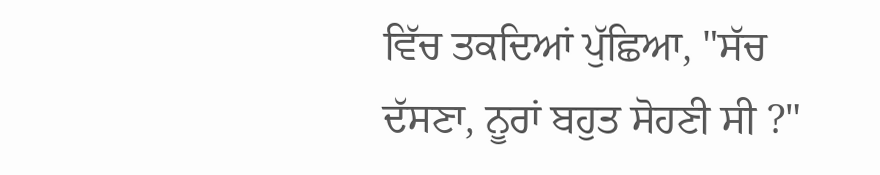ਵਿੱਚ ਤਕਦਿਆਂ ਪੁੱਛਿਆ, "ਸੱਚ ਦੱਸਣਾ, ਨੂਰਾਂ ਬਹੁਤ ਸੋਹਣੀ ਸੀ ?"